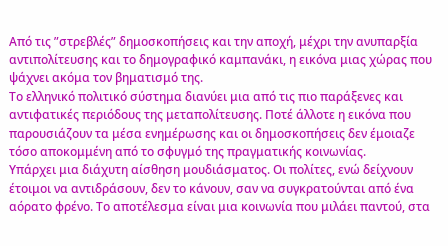Από τις ”στρεβλές” δημοσκοπήσεις και την αποχή, μέχρι την ανυπαρξία αντιπολίτευσης και το δημογραφικό καμπανάκι, η εικόνα μιας χώρας που ψάχνει ακόμα τον βηματισμό της.
Το ελληνικό πολιτικό σύστημα διανύει μια από τις πιο παράξενες και αντιφατικές περιόδους της μεταπολίτευσης. Ποτέ άλλοτε η εικόνα που παρουσιάζουν τα μέσα ενημέρωσης και οι δημοσκοπήσεις δεν έμοιαζε τόσο αποκομμένη από το σφυγμό της πραγματικής κοινωνίας.
Υπάρχει μια διάχυτη αίσθηση μουδιάσματος. Οι πολίτες, ενώ δείχνουν έτοιμοι να αντιδράσουν, δεν το κάνουν, σαν να συγκρατούνται από ένα αόρατο φρένο. Το αποτέλεσμα είναι μια κοινωνία που μιλάει παντού, στα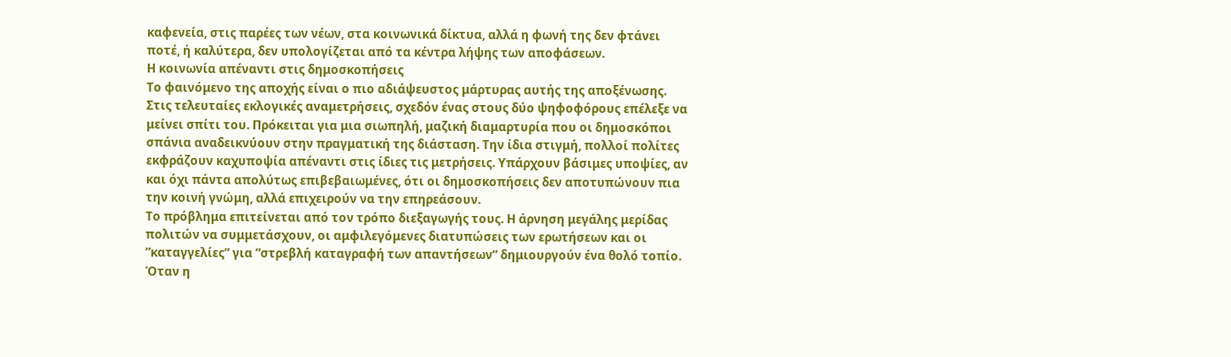καφενεία, στις παρέες των νέων, στα κοινωνικά δίκτυα, αλλά η φωνή της δεν φτάνει ποτέ, ή καλύτερα, δεν υπολογίζεται από τα κέντρα λήψης των αποφάσεων.
Η κοινωνία απέναντι στις δημοσκοπήσεις
Το φαινόμενο της αποχής είναι ο πιο αδιάψευστος μάρτυρας αυτής της αποξένωσης. Στις τελευταίες εκλογικές αναμετρήσεις, σχεδόν ένας στους δύο ψηφοφόρους επέλεξε να μείνει σπίτι του. Πρόκειται για μια σιωπηλή, μαζική διαμαρτυρία που οι δημοσκόποι σπάνια αναδεικνύουν στην πραγματική της διάσταση. Την ίδια στιγμή, πολλοί πολίτες εκφράζουν καχυποψία απέναντι στις ίδιες τις μετρήσεις. Υπάρχουν βάσιμες υποψίες, αν και όχι πάντα απολύτως επιβεβαιωμένες, ότι οι δημοσκοπήσεις δεν αποτυπώνουν πια την κοινή γνώμη, αλλά επιχειρούν να την επηρεάσουν.
Το πρόβλημα επιτείνεται από τον τρόπο διεξαγωγής τους. Η άρνηση μεγάλης μερίδας πολιτών να συμμετάσχουν, οι αμφιλεγόμενες διατυπώσεις των ερωτήσεων και οι ”καταγγελίες” για ”στρεβλή καταγραφή των απαντήσεων” δημιουργούν ένα θολό τοπίο. Όταν η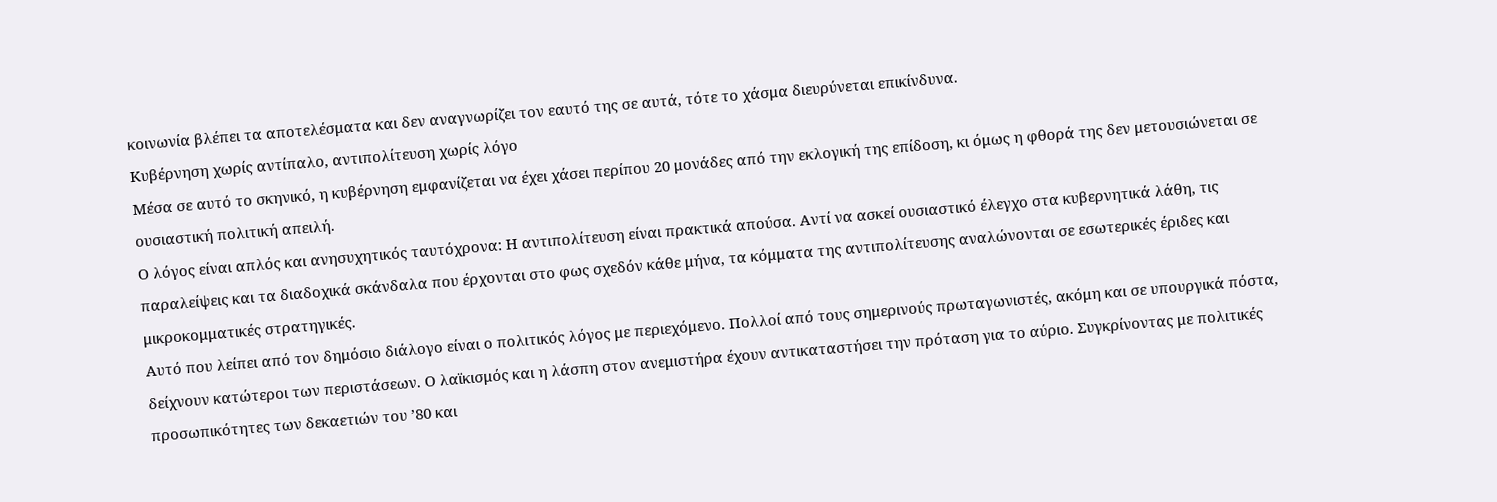κοινωνία βλέπει τα αποτελέσματα και δεν αναγνωρίζει τον εαυτό της σε αυτά, τότε το χάσμα διευρύνεται επικίνδυνα.
Κυβέρνηση χωρίς αντίπαλο, αντιπολίτευση χωρίς λόγο
Μέσα σε αυτό το σκηνικό, η κυβέρνηση εμφανίζεται να έχει χάσει περίπου 20 μονάδες από την εκλογική της επίδοση, κι όμως η φθορά της δεν μετουσιώνεται σε ουσιαστική πολιτική απειλή.
Ο λόγος είναι απλός και ανησυχητικός ταυτόχρονα: Η αντιπολίτευση είναι πρακτικά απούσα. Αντί να ασκεί ουσιαστικό έλεγχο στα κυβερνητικά λάθη, τις παραλείψεις και τα διαδοχικά σκάνδαλα που έρχονται στο φως σχεδόν κάθε μήνα, τα κόμματα της αντιπολίτευσης αναλώνονται σε εσωτερικές έριδες και μικροκομματικές στρατηγικές.
Αυτό που λείπει από τον δημόσιο διάλογο είναι ο πολιτικός λόγος με περιεχόμενο. Πολλοί από τους σημερινούς πρωταγωνιστές, ακόμη και σε υπουργικά πόστα, δείχνουν κατώτεροι των περιστάσεων. Ο λαϊκισμός και η λάσπη στον ανεμιστήρα έχουν αντικαταστήσει την πρόταση για το αύριο. Συγκρίνοντας με πολιτικές προσωπικότητες των δεκαετιών του ’80 και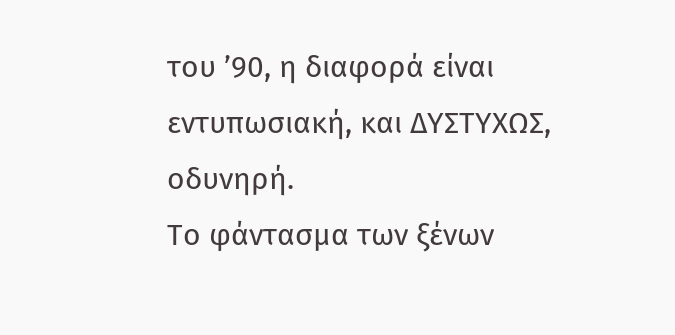του ’90, η διαφορά είναι εντυπωσιακή, και ΔΥΣΤΥΧΩΣ, οδυνηρή.
Το φάντασμα των ξένων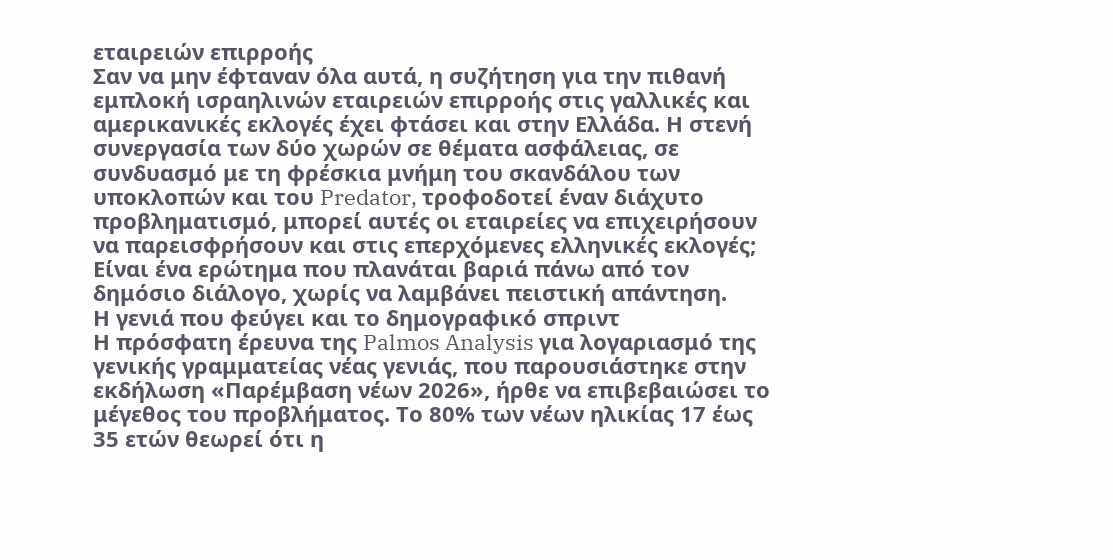εταιρειών επιρροής
Σαν να μην έφταναν όλα αυτά, η συζήτηση για την πιθανή εμπλοκή ισραηλινών εταιρειών επιρροής στις γαλλικές και αμερικανικές εκλογές έχει φτάσει και στην Ελλάδα. Η στενή συνεργασία των δύο χωρών σε θέματα ασφάλειας, σε συνδυασμό με τη φρέσκια μνήμη του σκανδάλου των υποκλοπών και του Predator, τροφοδοτεί έναν διάχυτο προβληματισμό, μπορεί αυτές οι εταιρείες να επιχειρήσουν να παρεισφρήσουν και στις επερχόμενες ελληνικές εκλογές; Είναι ένα ερώτημα που πλανάται βαριά πάνω από τον δημόσιο διάλογο, χωρίς να λαμβάνει πειστική απάντηση.
Η γενιά που φεύγει και το δημογραφικό σπριντ
Η πρόσφατη έρευνα της Palmos Analysis για λογαριασμό της γενικής γραμματείας νέας γενιάς, που παρουσιάστηκε στην εκδήλωση «Παρέμβαση νέων 2026», ήρθε να επιβεβαιώσει το μέγεθος του προβλήματος. Το 80% των νέων ηλικίας 17 έως 35 ετών θεωρεί ότι η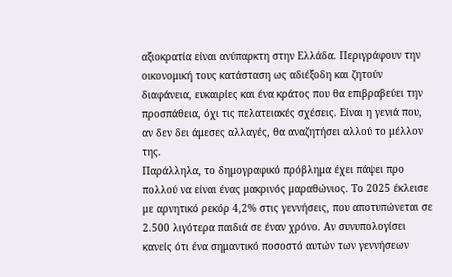αξιοκρατία είναι ανύπαρκτη στην Ελλάδα. Περιγράφουν την οικονομική τους κατάσταση ως αδιέξοδη και ζητούν διαφάνεια, ευκαιρίες και ένα κράτος που θα επιβραβεύει την προσπάθεια, όχι τις πελατειακές σχέσεις. Είναι η γενιά που, αν δεν δει άμεσες αλλαγές, θα αναζητήσει αλλού το μέλλον της.
Παράλληλα, το δημογραφικό πρόβλημα έχει πάψει προ πολλού να είναι ένας μακρινός μαραθώνιος. Το 2025 έκλεισε με αρνητικό ρεκόρ 4,2% στις γεννήσεις, που αποτυπώνεται σε 2.500 λιγότερα παιδιά σε έναν χρόνο. Αν συνυπολογίσει κανείς ότι ένα σημαντικό ποσοστό αυτών των γεννήσεων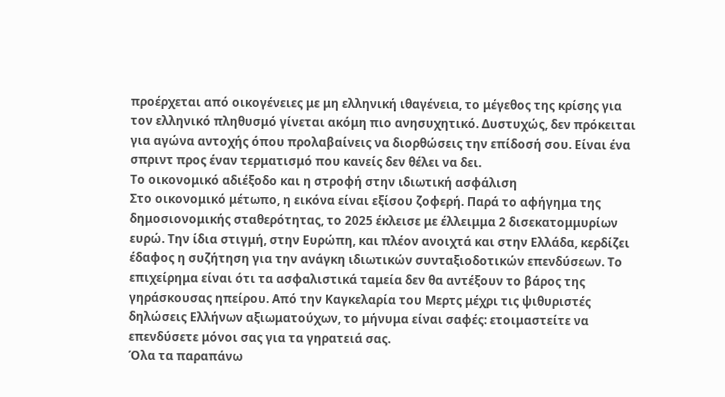προέρχεται από οικογένειες με μη ελληνική ιθαγένεια, το μέγεθος της κρίσης για τον ελληνικό πληθυσμό γίνεται ακόμη πιο ανησυχητικό. Δυστυχώς, δεν πρόκειται για αγώνα αντοχής όπου προλαβαίνεις να διορθώσεις την επίδοσή σου. Είναι ένα σπριντ προς έναν τερματισμό που κανείς δεν θέλει να δει.
Το οικονομικό αδιέξοδο και η στροφή στην ιδιωτική ασφάλιση
Στο οικονομικό μέτωπο, η εικόνα είναι εξίσου ζοφερή. Παρά το αφήγημα της δημοσιονομικής σταθερότητας, το 2025 έκλεισε με έλλειμμα 2 δισεκατομμυρίων ευρώ. Την ίδια στιγμή, στην Ευρώπη, και πλέον ανοιχτά και στην Ελλάδα, κερδίζει έδαφος η συζήτηση για την ανάγκη ιδιωτικών συνταξιοδοτικών επενδύσεων. Το επιχείρημα είναι ότι τα ασφαλιστικά ταμεία δεν θα αντέξουν το βάρος της γηράσκουσας ηπείρου. Από την Καγκελαρία του Μερτς μέχρι τις ψιθυριστές δηλώσεις Ελλήνων αξιωματούχων, το μήνυμα είναι σαφές: ετοιμαστείτε να επενδύσετε μόνοι σας για τα γηρατειά σας.
Όλα τα παραπάνω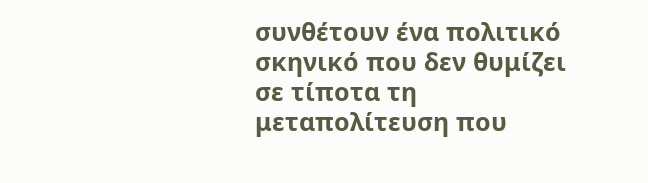συνθέτουν ένα πολιτικό σκηνικό που δεν θυμίζει σε τίποτα τη μεταπολίτευση που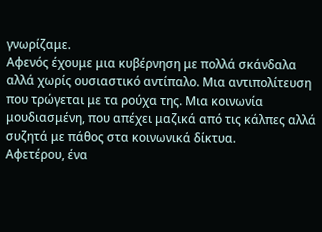γνωρίζαμε.
Αφενός έχουμε μια κυβέρνηση με πολλά σκάνδαλα αλλά χωρίς ουσιαστικό αντίπαλο. Μια αντιπολίτευση που τρώγεται με τα ρούχα της. Μια κοινωνία μουδιασμένη, που απέχει μαζικά από τις κάλπες αλλά συζητά με πάθος στα κοινωνικά δίκτυα.
Αφετέρου, ένα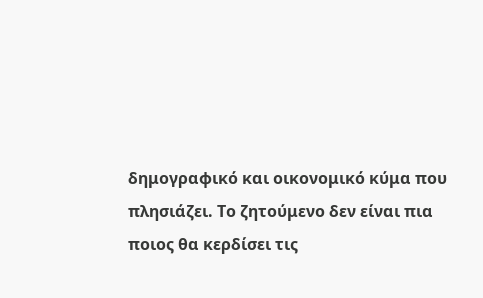δημογραφικό και οικονομικό κύμα που πλησιάζει. Το ζητούμενο δεν είναι πια ποιος θα κερδίσει τις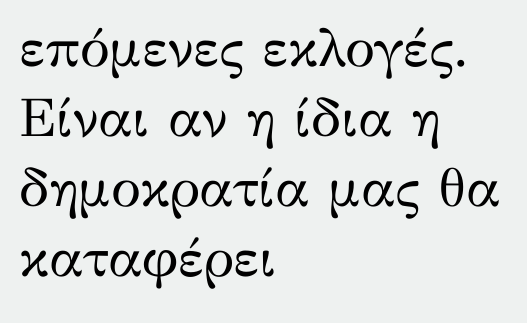επόμενες εκλογές. Είναι αν η ίδια η δημοκρατία μας θα καταφέρει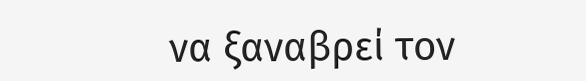να ξαναβρεί τον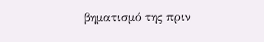βηματισμό της πριν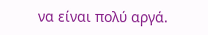να είναι πολύ αργά.